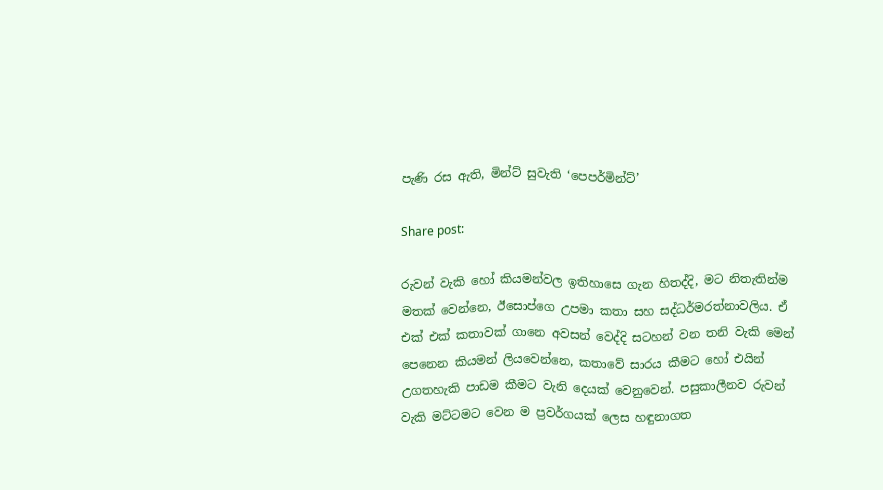පැණි රස ඇති, මින්ට් සුවැති ‘පෙපර්මින්ට්’

Share post:

රුවන් වැකි හෝ කියමන්වල ඉතිහාසෙ ගැන හිතද්දි, මට නිතැතින්ම මතක් වෙන්නෙ, ඊසොප්ගෙ උපමා කතා සහ සද්ධර්මරත්නාවලිය. ඒ එක් එක් කතාවක් ගානෙ අවසන් වෙද්දි සටහන් වන තනි වැකි මෙන් පෙනෙන කියමන් ලියවෙන්නෙ, කතාවේ සාරය කීමට හෝ එයින් උගතහැකි පාඩම කීමට වැනි දෙයක් වෙනුවෙන්. පසුකාලීනව රුවන් වැකි මට්ටමට වෙන ම ප්‍රවර්ගයක් ලෙස හඳුනාගත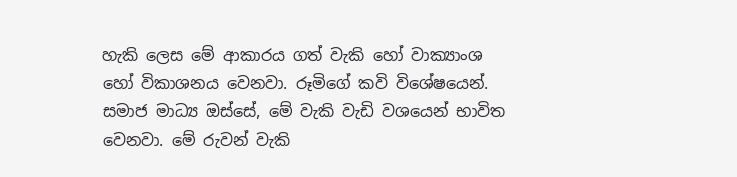හැකි ලෙස මේ ආකාරය ගත් වැකි හෝ වාක්‍යාංශ හෝ විකාශනය වෙනවා. රූමිගේ කවි විශේෂයෙන්. සමාජ මාධ්‍ය ඔස්සේ, මේ වැකි වැඩි වශයෙන් භාවිත වෙනවා. මේ රුවන් වැකි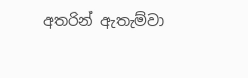අතරින් ඇතැම්වා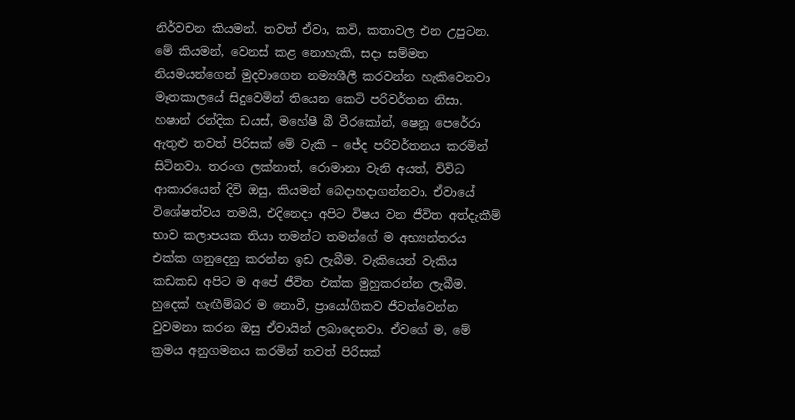නිර්වචන කියමන්. තවත් ඒවා, කවි, කතාවල එන උපුටන. මේ කියමන්, වෙනස් කළ නොහැකි, සදා සම්මත නියමයන්ගෙන් මුදවාගෙන නම්‍යශීලී කරවන්න හැකිවෙනවා මෑතකාලයේ සිදුවෙමින් තියෙන කෙටි පරිවර්තන නිසා. හෂාන් රන්දික ඩයස්, මහේෂී බී වීරකෝන්, ෂෙනූ පෙරේරා ඇතුළු තවත් පිරිසක් මේ වැකි – ජේද පරිවර්තනය කරමින් සිටිනවා. තරංග ලක්නාත්, රොමානා වැනි අයත්, විවිධ ආකාරයෙන් දිවි ඔසු, කියමන් බෙදාහදාගන්නවා. ඒවායේ විශේෂත්වය තමයි, එදිනෙදා අපිට විෂය වන ජීවිත අත්දැකීම් භාව කලාපයක තියා තමන්ට තමන්ගේ ම අභ්‍යන්තරය එක්ක ගනුදෙනු කරන්න ඉඩ ලැබීම. වැකියෙන් වැකිය කඩකඩ අපිට ම අපේ ජීවිත එක්ක මුහුකරන්න ලැබීම. හුදෙක් හැඟීම්බර ම නොවී, ප්‍රායෝගිකව ජීවත්වෙන්න වුවමනා කරන ඔසු ඒවායින් ලබාදෙනවා. ඒවගේ ම, මේ ක්‍රමය අනුගමනය කරමින් තවත් පිරිසක්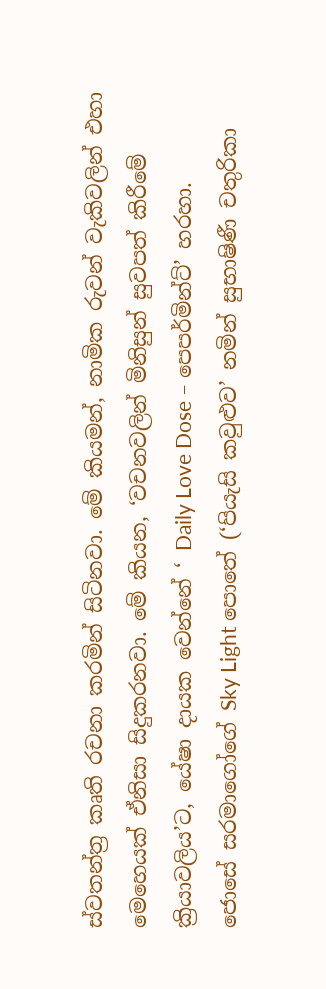ස්වතන්ත්‍ර කෘති රචනා කරමින් සිටිනවා. මේ කියමන්, නාමික රුවන් වැකිවලින් එහා මෙහෙයක් ඒනිසා සිදුකරනවා. මේ කියන, ‘වචනවලින් මිනිසුන් සුවපත් කිරීමේ ක්‍රියාවලිය’ට, යේෂා දායක වෙන්නේ ‘ Daily Love Dose – පෙපර්මින්ට්’ හරහා.
ජොසේ සරමාගෝගේ Sky Light පොතේ (‘පියැසි කවුළුව’ නමින් සුභාෂිණී චතුරිකා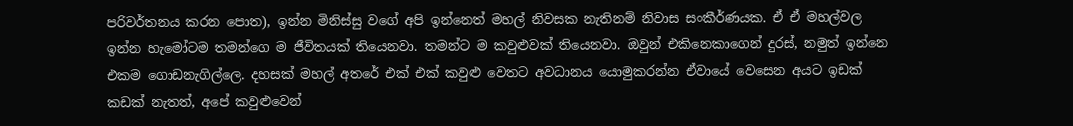පරිවර්තනය කරන පොත), ඉන්න මිනිස්සු වගේ අපි ඉන්නෙත් මහල් නිවසක නැතිනම් නිවාස සංකීර්ණයක. ඒ ඒ මහල්වල ඉන්න හැමෝටම තමන්ගෙ ම ජීවිතයක් තියෙනවා. තමන්ට ම කවුළුවක් තියෙනවා. ඔවුන් එකිනෙකාගෙන් දුරස්, නමුත් ඉන්නෙ එකම ගොඩනැගිල්ලෙ. දහසක් මහල් අතරේ එක් එක් කවුළු වෙතට අවධානය යොමුකරන්න ඒවායේ වෙසෙන අයට ඉඩක් කඩක් නැතත්, අපේ කවුළුවෙන්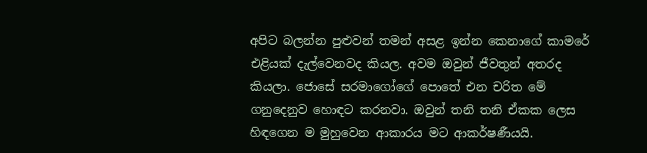අපිට බලන්න පුළුවන් තමන් අසළ ඉන්න කෙනාගේ කාමරේ එළියක් දැල්වෙනවද කියල. අවම ඔවුන් ජීවතුන් අතරද කියලා. ජොසේ සරමාගෝගේ පොතේ එන චරිත මේ ගනුදෙනුව හොඳට කරනවා. ඔවුන් තනි තනි ඒකක ලෙස හිඳගෙන ම මුහුවෙන ආකාරය මට ආකර්ෂණීයයි.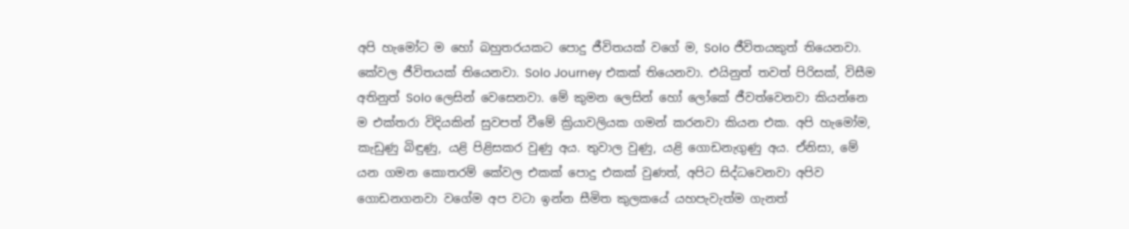අපි හැමෝට ම හෝ බහුතරයකට පොදු ජීවිතයක් වගේ ම, Solo ජීවිතයකුත් තියෙනවා. කේවල ජීවිතයක් තියෙනවා. Solo Journey එකක් තියෙනවා. එයිනුත් තවත් පිරිසක්, විසීම අතිනුත් Solo ලෙසින් වෙසෙනවා. මේ කුමන ලෙසින් හෝ ලෝකේ ජීවත්වෙනවා කියන්නෙ ම එක්තරා විදියකින් සුවපත් වීමේ ක්‍රියාවලියක ගමන් කරනවා කියන එක. අපි හැමෝම, කැඩුණු බිඳුණු, යළි පිළිසකර වුණු අය. තුවාල වුණු, යළි ගොඩනැගුණු අය. ඒනිසා, මේ යන ගමන කොතරම් කේවල එකක් පොදු එකක් වුණත්, අපිට සිද්ධවෙනවා අපිව ගොඩනගනවා වගේම අප වටා ඉන්න සීමිත කුලකයේ යහපැවැත්ම ගැනත්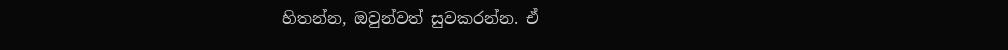හිතන්න, ඔවුන්වත් සුවකරන්න. ඒ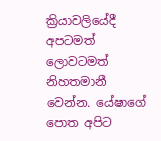ක්‍රියාවලියේදී අපටමත් ලොවටමත් නිහතමානී වෙන්න. යේෂාගේ පොත අපිට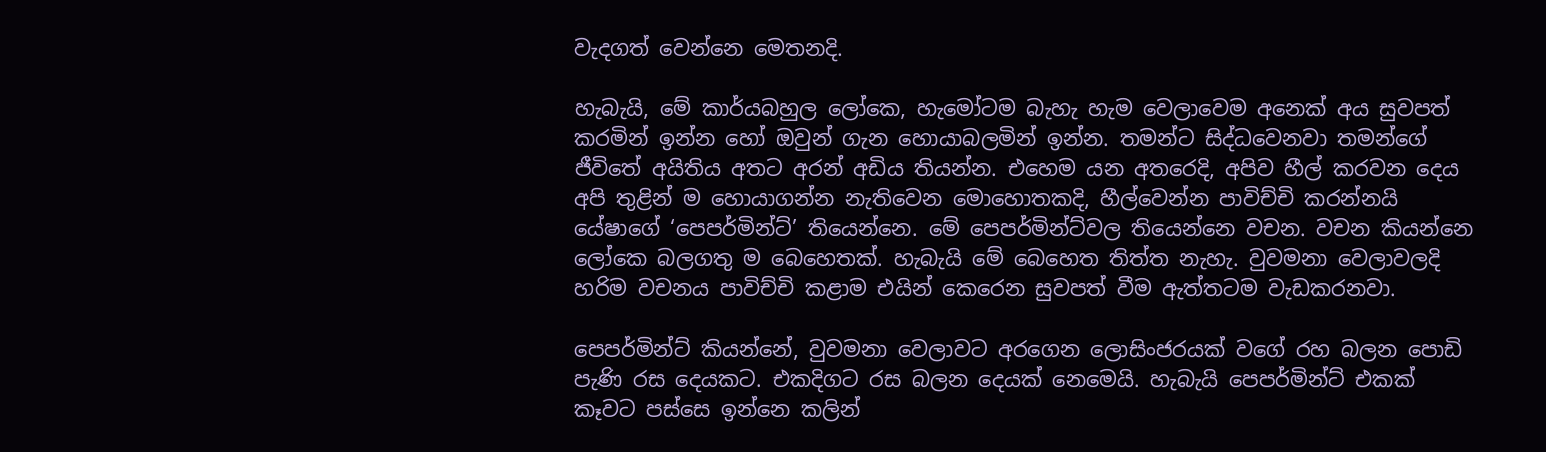වැදගත් වෙන්නෙ මෙතනදි.

හැබැයි, මේ කාර්යබහුල ලෝකෙ, හැමෝටම බැහැ හැම වෙලාවෙම අනෙක් අය සුවපත් කරමින් ඉන්න හෝ ඔවුන් ගැන හොයාබලමින් ඉන්න. තමන්ට සිද්ධවෙනවා තමන්ගේ ජීවිතේ අයිතිය අතට අරන් අඩිය තියන්න. එහෙම යන අතරෙදි, අපිව හීල් කරවන දෙය අපි තුළින් ම හොයාගන්න නැතිවෙන මොහොතකදි, හීල්වෙන්න පාවිච්චි කරන්නයි යේෂාගේ ‘පෙපර්මින්ට්’ තියෙන්නෙ. මේ පෙපර්මින්ට්වල තියෙන්නෙ වචන‍. වචන කියන්නෙ ලෝකෙ බලගතු ම බෙහෙතක්. හැබැයි මේ බෙහෙත තිත්ත නැහැ. වුවමනා වෙලාවලදි හරිම වචනය පාවිච්චි කළාම එයින් කෙරෙන සුවපත් වීම ඇත්තටම වැඩකරනවා.

පෙපර්මින්ට් කියන්නේ, වුවමනා වෙලාවට අරගෙන ලොසිංජරයක් වගේ රහ බලන පොඩි පැණි රස දෙයකට. එකදිගට රස බලන දෙයක් නෙමෙයි. හැබැයි පෙපර්මින්ට් එකක් කෑවට පස්සෙ ඉන්නෙ කලින්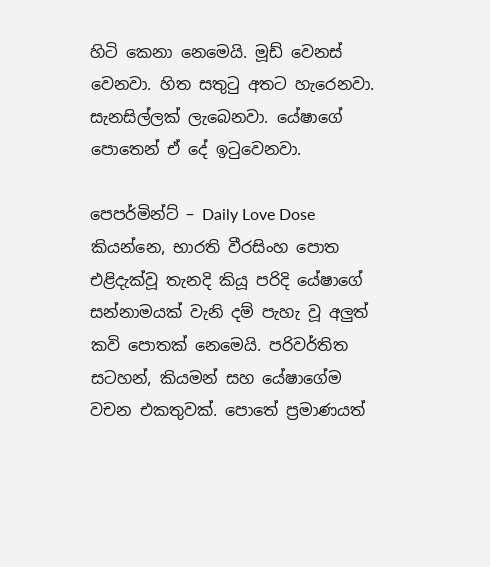හිටි කෙනා නෙමෙයි. මූඩ් වෙනස් වෙනවා. හිත සතුටු අතට හැරෙනවා. සැනසිල්ලක් ලැබෙනවා. යේෂාගේ පොතෙන් ඒ දේ ඉටුවෙනවා.

පෙපර්මින්ට් – Daily Love Dose කියන්නෙ, භාරති වීරසිංහ පොත එළිදැක්වූ තැනදි කියූ පරිදි යේෂාගේ සන්නාමයක් වැනි දම් පැහැ වූ අලුත් කවි පොතක් නෙමෙයි. පරිවර්තිත සටහන්, කියමන් සහ යේෂාගේම වචන එකතුවක්. පොතේ ප්‍රමාණයත්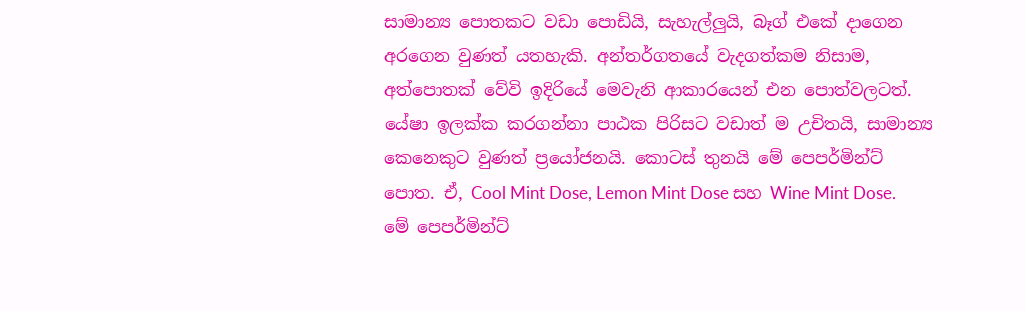සාමාන්‍ය පොතකට වඩා පොඩියි, සැහැල්ලුයි, බෑග් එකේ දාගෙන අරගෙන වුණත් යතහැකි. අන්තර්ගතයේ වැදගත්කම නිසාම, අත්පොතක් වේවි ඉදිරියේ මෙවැනි ආකාරයෙන් එන පොත්වලටත්. යේෂා ඉලක්ක කරගන්නා පාඨක පිරිසට වඩාත් ම උචිතයි, සාමාන්‍ය කෙනෙකුට වුණත් ප්‍රයෝජනයි. කොටස් තුනයි මේ පෙපර්මින්ට් පොත. ඒ, Cool Mint Dose, Lemon Mint Dose සහ Wine Mint Dose. මේ පෙපර්මින්ට්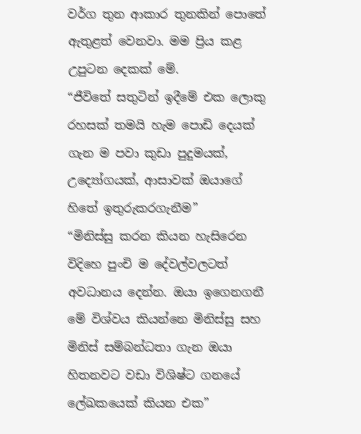වර්ග තුන ආකාර තුනකින් පොතේ ඇතුළත් වෙනවා. මම ප්‍රිය කළ උපුටන දෙකක් මේ.
“ජීවිතේ සතුටින් ඉදීමේ එක ලොකු රහසක් තමයි හැම පොඩි දෙයක් ගැන ම පවා කුඩා පුදුමයක්, උද්‍යෝගයක්, ආසාවක් ඔයාගේ හිතේ ඉතුරුකරගැනීම”
“මිනිස්සු කරන කියන හැසිරෙන විදිහෙ පුංචි ම දේවල්වලටත් අවධානය දෙන්න. ඔයා ඉගෙනගනී මේ විශ්වය කියන්නෙ මිනිස්සු සහ මිනිස් සම්බන්ධතා ගැන ඔයා හිතනවට වඩා විශිෂ්ට ගනයේ ලේඛකයෙක් කියන එක”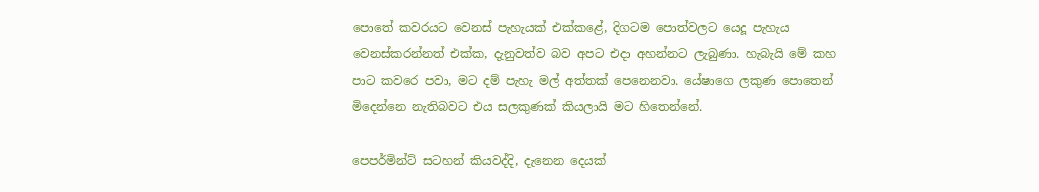පොතේ කවරයට වෙනස් පැහැයක් එක්කළේ, දිගටම පොත්වලට යෙදූ පැහැය වෙනස්කරන්නත් එක්ක, දැනුවත්ව බව අපට එදා අහන්නට ලැබුණා. හැබැයි මේ කහ පාට කවරෙ පවා, මට දම් පැහැ මල් අත්තක් පෙනෙනවා. යේෂාගෙ ලකුණ පොතෙන් මිදෙන්නෙ නැතිබවට එය සලකුණක් කියලායි මට හිතෙන්නේ.

පෙපර්මින්ට් සටහන් කියවද්දි, දැනෙන දෙයක්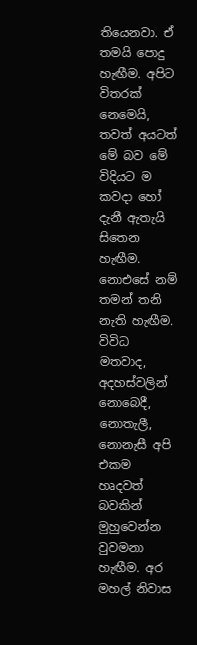තියෙනවා. ඒ තමයි පොදු හැඟීම. අපිට විතරක් නෙමෙයි, තවත් අයටත් මේ බව මේ විදියට ම කවදා හෝ දැනී ඇතැයි සිතෙන හැඟීම. නොඑසේ නම් තමන් තනි නැති හැඟීම. විවිධ මතවාද, අදහස්වලින් නොබෙදී, නොතැලී, නොනැසී අපි එකම හෘදවත් බවකින් මුහුවෙන්න වුවමනා හැඟීම. අර මහල් නිවාස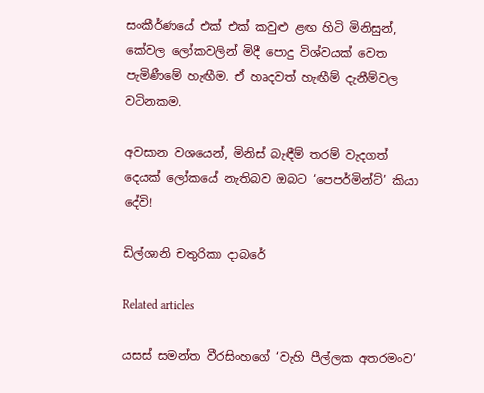සංකීර්ණයේ එක් එක් කවුළු ළඟ හිටි මිනිසුන්, කේවල ලෝකවලින් මිදී පොදු විශ්වයක් වෙත පැමිණීමේ හැඟීම. ඒ හෘදවත් හැඟීම් දැනීම්වල වටිනකම.

අවසාන වශයෙන්, මිනිස් බැඳීම් තරම් වැදගත් දෙයක් ලෝකයේ නැතිබව ඔබට ‘පෙපර්මින්ට්’ කියා දේවි!

ඩිල්ශානි චතුරිකා දාබරේ

Related articles

යසස් සමන්ත වීරසිංහගේ ‘වැහි පීල්ලක අතරමංව’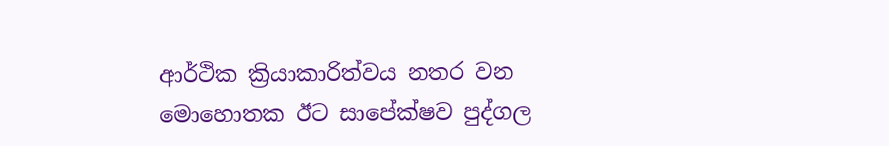ආර්ථික ක්‍රියාකාරිත්වය නතර වන මොහොතක ඊට සාපේක්ෂව පුද්ගල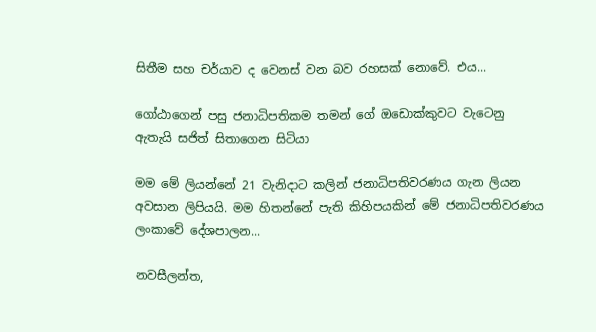සිතීම සහ චර්යාව ද වෙනස් වන බව රහසක් නොවේ. එය...

ගෝඨාගෙන් පසු ජනාධිපතිකම තමන් ගේ ඔඩොක්කුවට වැටෙනු ඇතැයි සජිත් සිතාගෙන සිටියා

මම මේ ලියන්නේ 21 වැනිදාට කලින් ජනාධිපතිවරණය ගැන ලියන අවසාන ලිපියයි. මම හිතන්නේ පැති කිහිපයකින් මේ ජනාධිපතිවරණය ලංකාවේ දේශපාලන...

නවසීලන්ත,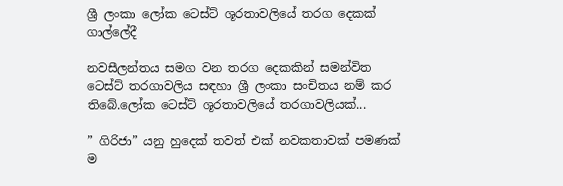ශ්‍රී ලංකා ලෝක ටෙස්ට් ශූරතාවලියේ තරග දෙකක් ගාල්ලේදී

නවසීලන්තය සමග වන තරග දෙකකින් සමන්විත ටෙස්ට් තරගාවලිය සඳහා ශ්‍රී ලංකා සංචිතය නම් කර තිබේ.ලෝක ටෙස්ට් ශූරතාවලියේ තරගාවලියක්...

” ගිරිජා” යනු හුදෙක් තවත් එක් නවකතාවක් පමණක් ම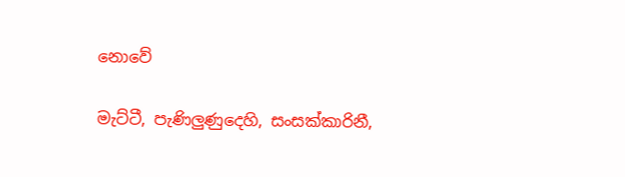නොවේ

මැට්ටී, පැණිලුණුදෙහි, සංසක්කාරිනී,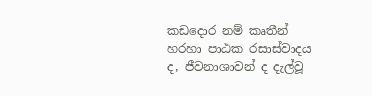කඩදොර නම් කෘතීන් හරහා පාඨක රසාස්වාදය ද, ජීවනාශාවන් ද දැල්වූ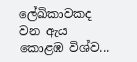ලේඛිකාවකද වන ඇය කොළඹ විශ්ව...